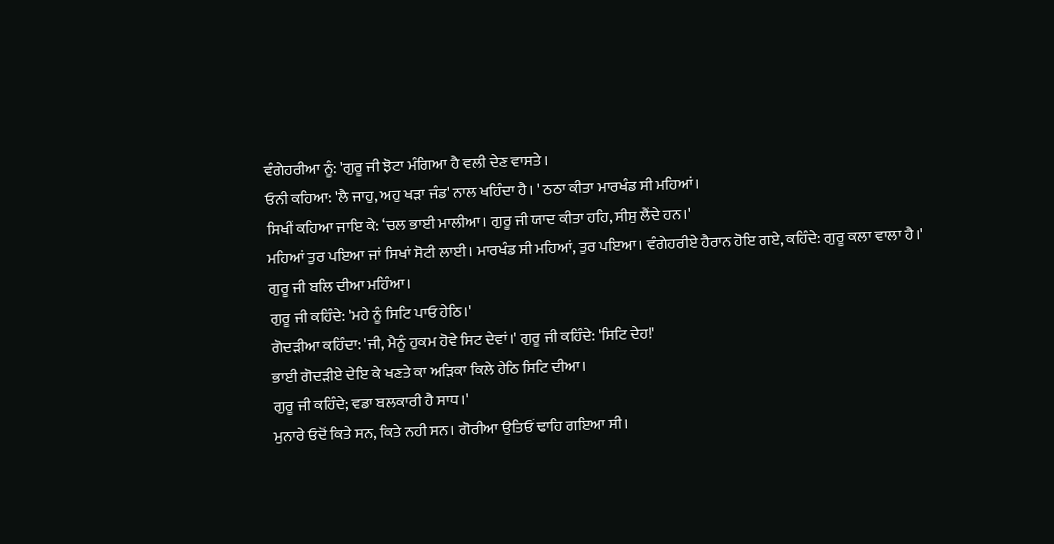ਵੰਗੇਹਰੀਆ ਨੂੰ: 'ਗੁਰੂ ਜੀ ਝੋਟਾ ਮੰਗਿਆ ਹੈ ਵਲੀ ਦੇਣ ਵਾਸਤੇ ।
ਓਨੀ ਕਹਿਆ: 'ਲੈ ਜਾਹੁ, ਅਹੁ ਖੜਾ ਜੰਡ' ਨਾਲ ਖਹਿੰਦਾ ਹੈ। ' ਠਠਾ ਕੀਤਾ ਮਾਰਖੰਡ ਸੀ ਮਹਿਆਂ।
ਸਿਖੀਂ ਕਹਿਆ ਜਾਇ ਕੇ: ‘ਚਲ ਭਾਈ ਮਾਲੀਆ। ਗੁਰੂ ਜੀ ਯਾਦ ਕੀਤਾ ਹਹਿ, ਸੀਸੁ ਲੈਂਦੇ ਹਨ।'
ਮਹਿਆਂ ਤੁਰ ਪਇਆ ਜਾਂ ਸਿਖਾਂ ਸੋਟੀ ਲਾਈ। ਮਾਰਖੰਡ ਸੀ ਮਹਿਆਂ, ਤੁਰ ਪਇਆ। ਵੰਗੇਹਰੀਏ ਹੈਰਾਨ ਹੋਇ ਗਏ, ਕਹਿੰਦੇ: ਗੁਰੂ ਕਲਾ ਵਾਲਾ ਹੈ।'
ਗੁਰੂ ਜੀ ਬਲਿ ਦੀਆ ਮਹਿੰਆ।
ਗੁਰੂ ਜੀ ਕਹਿੰਦੇ: 'ਮਹੇ ਨੂੰ ਸਿਟਿ ਪਾਓ ਹੇਠਿ।'
ਗੋਦੜੀਆ ਕਹਿੰਦਾ: 'ਜੀ, ਮੈਨੂੰ ਹੁਕਮ ਹੋਵੇ ਸਿਟ ਦੇਵਾਂ।' ਗੁਰੂ ਜੀ ਕਹਿੰਦੇ: 'ਸਿਟਿ ਦੇਹ!'
ਭਾਈ ਗੋਦੜੀਏ ਦੇਇ ਕੇ ਖਣਤੇ ਕਾ ਅੜਿਕਾ ਕਿਲੇ ਹੇਠਿ ਸਿਟਿ ਦੀਆ।
ਗੁਰੂ ਜੀ ਕਹਿੰਦੇ; ਵਡਾ ਬਲਕਾਰੀ ਹੈ ਸਾਧ।'
ਮੁਨਾਰੇ ਓਦੋਂ ਕਿਤੇ ਸਨ, ਕਿਤੇ ਨਹੀ ਸਨ। ਗੋਰੀਆ ਉਤਿਓਂ ਢਾਹਿ ਗਇਆ ਸੀ।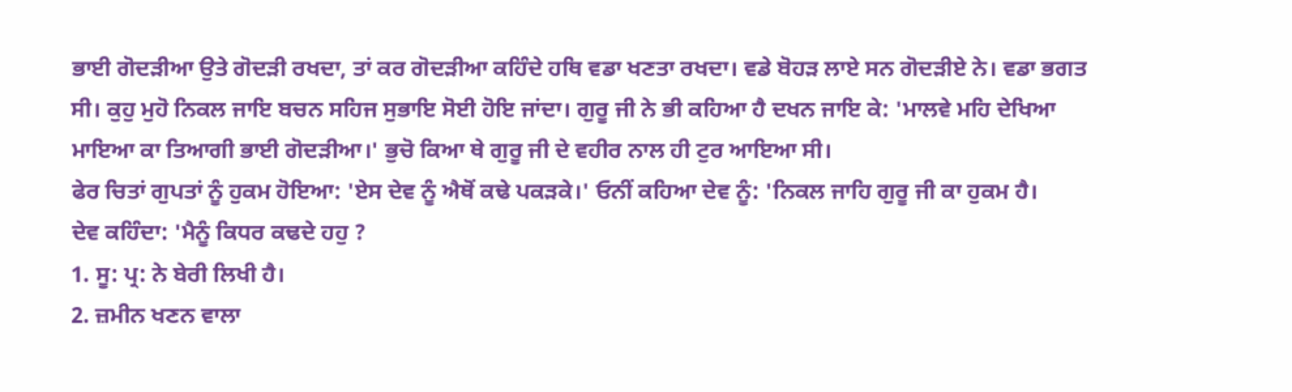ਭਾਈ ਗੋਦੜੀਆ ਉਤੇ ਗੋਦੜੀ ਰਖਦਾ, ਤਾਂ ਕਰ ਗੋਦੜੀਆ ਕਹਿੰਦੇ ਹਥਿ ਵਡਾ ਖਣਤਾ ਰਖਦਾ। ਵਡੇ ਬੋਹੜ ਲਾਏ ਸਨ ਗੋਦੜੀਏ ਨੇ। ਵਡਾ ਭਗਤ ਸੀ। ਕੁਹੁ ਮੁਹੋ ਨਿਕਲ ਜਾਇ ਬਚਨ ਸਹਿਜ ਸੁਭਾਇ ਸੋਈ ਹੋਇ ਜਾਂਦਾ। ਗੁਰੂ ਜੀ ਨੇ ਭੀ ਕਹਿਆ ਹੈ ਦਖਨ ਜਾਇ ਕੇ: 'ਮਾਲਵੇ ਮਹਿ ਦੇਖਿਆ ਮਾਇਆ ਕਾ ਤਿਆਗੀ ਭਾਈ ਗੋਦੜੀਆ।' ਭੁਚੋ ਕਿਆ ਥੇ ਗੁਰੂ ਜੀ ਦੇ ਵਹੀਰ ਨਾਲ ਹੀ ਟੁਰ ਆਇਆ ਸੀ।
ਫੇਰ ਚਿਤਾਂ ਗੁਪਤਾਂ ਨੂੰ ਹੁਕਮ ਹੋਇਆ: 'ਏਸ ਦੇਵ ਨੂੰ ਐਥੋਂ ਕਢੇ ਪਕੜਕੇ।' ਓਨੀਂ ਕਹਿਆ ਦੇਵ ਨੂੰ: 'ਨਿਕਲ ਜਾਹਿ ਗੁਰੂ ਜੀ ਕਾ ਹੁਕਮ ਹੈ।
ਦੇਵ ਕਹਿੰਦਾ: 'ਮੈਨੂੰ ਕਿਧਰ ਕਢਦੇ ਹਹੁ ?
1. ਸੂ: ਪ੍ਰ: ਨੇ ਬੇਰੀ ਲਿਖੀ ਹੈ।
2. ਜ਼ਮੀਨ ਖਣਨ ਵਾਲਾ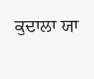ਕੁਦਾਲਾ ਯਾ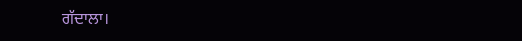ਗੱਦਾਲਾ।